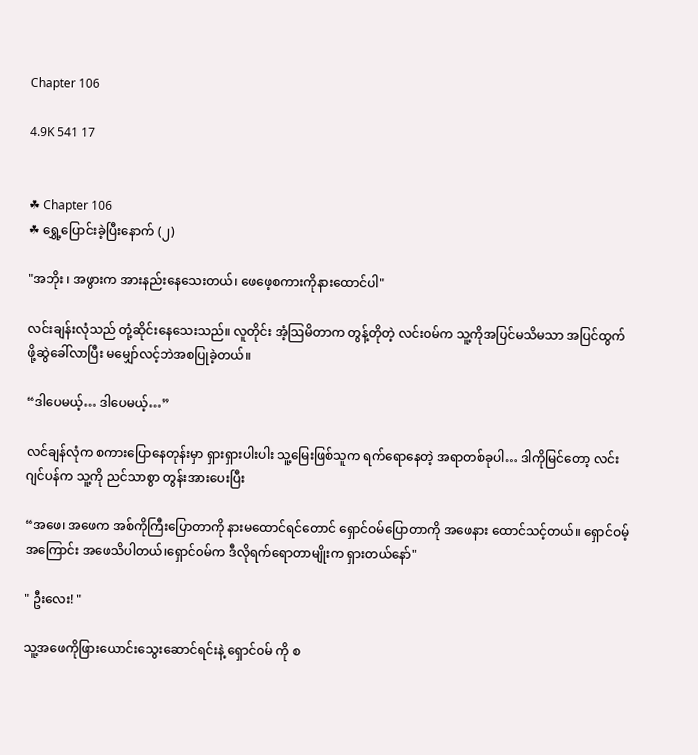Chapter 106

4.9K 541 17


☘ Chapter 106
☘ ရွှေ့ပြောင်းခဲ့ပြီးနောက် (၂)

"အဘိုး ၊ အဖွားက အားနည်းနေသေးတယ်၊ ဖေဖေ့စကားကိုနားထောင်ပါ"

လင်းချန်းလုံသည် တုံ့ဆိုင်းနေသေးသည်။ လူတိုင်း အံ့သြမိတာက တွန့်တိုတဲ့ လင်း၀မ်က သူ့ကိုအပြင်မသိမသာ အပြင်ထွက်ဖို့ဆွဲခေါ်လာပြီး မမျှော်လင့်ဘဲအစပြုခဲ့တယ်။

“ဒါပေမယ့်… ဒါပေမယ့်…”

လင်ချန်လုံက စကားပြောနေတုန်းမှာ ရှားရှားပါးပါး သူ့မြေးဖြစ်သူက ရက်ရောနေတဲ့ အရာတစ်ခုပါ… ဒါကိုမြင်တော့ လင်းဂျင်ပန်က သူ့ကို ညင်သာစွာ တွန်းအားပေးပြီး

“အဖေ၊ အဖေက အစ်ကိုကြီးပြောတာကို နားမထောင်ရင်တောင် ရှောင်ဝမ်ပြောတာကို အဖေနား ထောင်သင့်တယ်။ ရှောင်ဝမ့်အကြောင်း အဖေသိပါတယ်၊ရှောင်၀မ်က ဒီလိုရက်ရောတာမျိုးက ရှားတယ်နော်"

" ဦးလေး! "

သူ့အဖေကိုဖြားယောင်းသွေးဆောင်ရင်းနဲ့ ရှောင်၀မ် ကို စ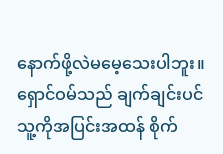နောက်ဖို့လဲမမေ့သေးပါဘူး။ ရှောင်ဝမ်သည် ချက်ချင်းပင် သူ့ကိုအပြင်းအထန် စိုက်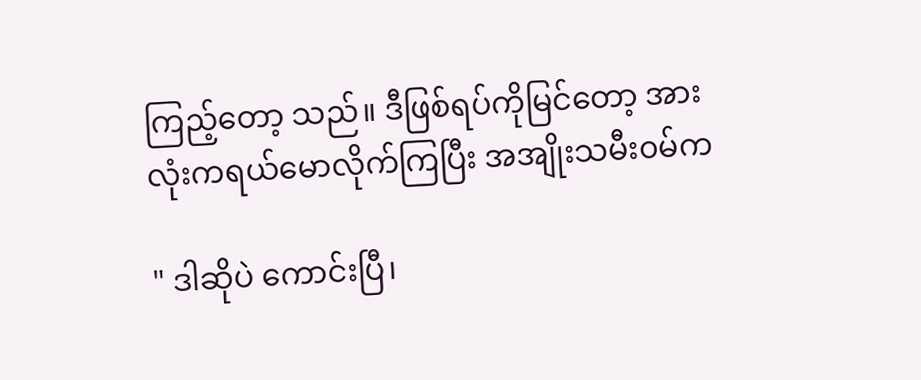ကြည့်တော့ သည်။ ဒီဖြစ်ရပ်ကိုမြင်တော့ အားလုံးကရယ်မောလိုက်ကြပြီး အအျိုးသမီး၀မ်က

" ဒါဆိုပဲ ကောင်းပြီ၊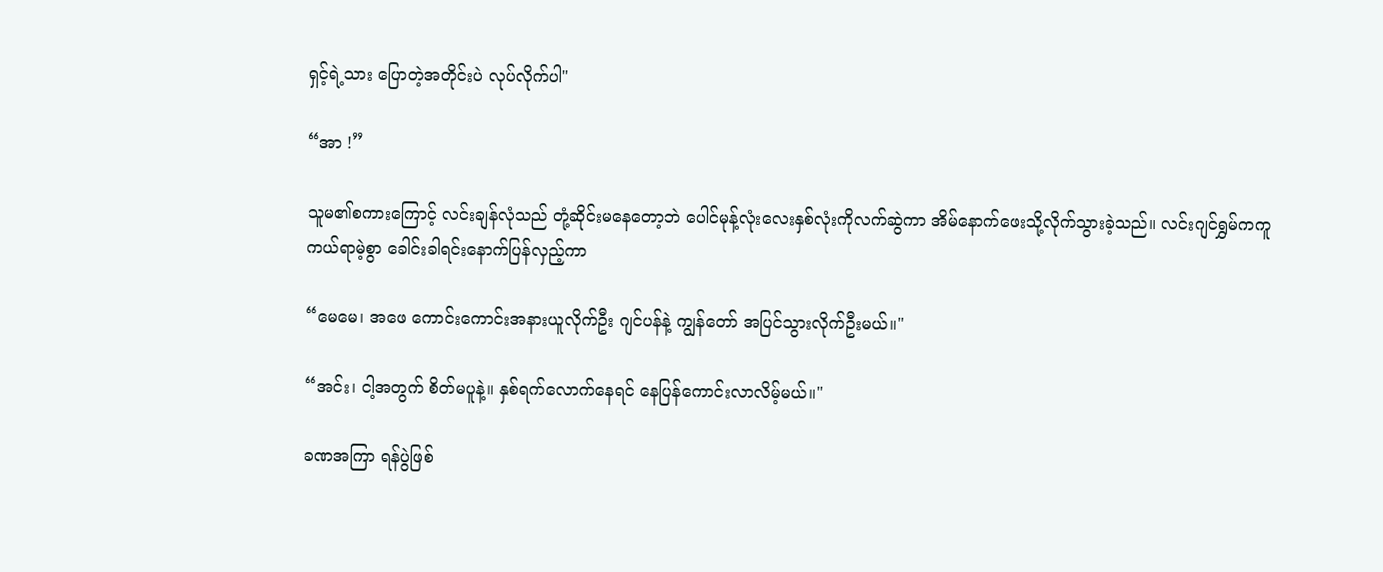ရှင့်ရဲ့သား ပြောတဲ့အတိုင်းပဲ လုပ်လိုက်ပါ"

“အာ !”

သူမ၏စကားကြောင့် လင်းချန်လုံသည် တုံ့ဆိုင်းမနေတော့ဘဲ ပေါင်မုန့်လုံးလေးနှစ်လုံးကိုလက်ဆွဲကာ အိမ်နောက်ဖေးသို့လိုက်သွားခဲ့သည်။ လင်းဂျင်ရွှမ်ကကူကယ်ရာမဲ့စွာ ခေါင်းခါရင်းနောက်ပြန်လှည့်ကာ

“မေမေ၊ အဖေ ကောင်းကောင်းအနားယူလိုက်ဦး ဂျင်ပန်နဲ့ ကျွန်တော် အပြင်သွားလိုက်ဦးမယ်။"

“အင်း၊ ငါ့အတွက် စိတ်မပူနဲ့။ နှစ်ရက်လောက်နေရင် နေပြန်ကောင်းလာလိမ့်မယ်။"

ခဏအကြာ ရန်ပွဲဖြစ်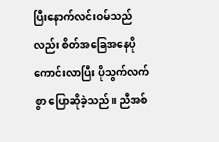ပြီးနောက်လင်းဝမ်သည်လည်း စိတ်အခြေအနေပိုကောင်းလာပြီး ပိုသွက်လက်စွာ ပြောဆိုခဲ့သည်။ ညီအစ်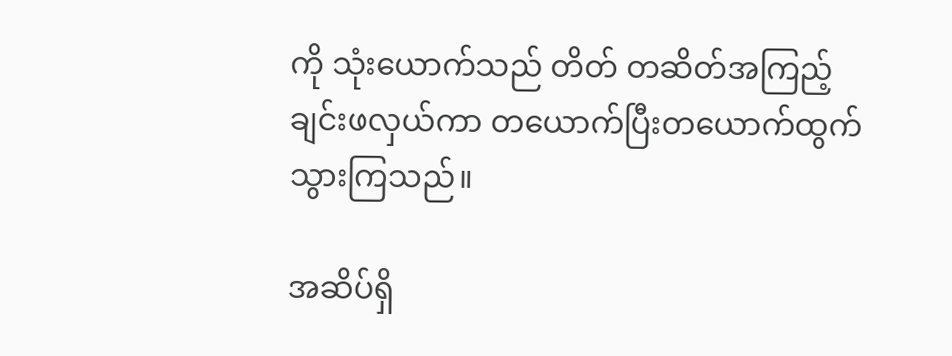ကို သုံးယောက်သည် တိတ် တဆိတ်အကြည့်ချင်းဖလှယ်ကာ တယောက်ပြီးတယောက်ထွက်သွားကြသည်။

အဆိပ်ရှိ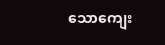သောကျေး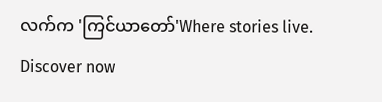လက်က 'ကြင်ယာတော်'Where stories live. Discover now